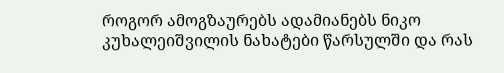როგორ ამოგზაურებს ადამიანებს ნიკო კუხალეიშვილის ნახატები წარსულში და რას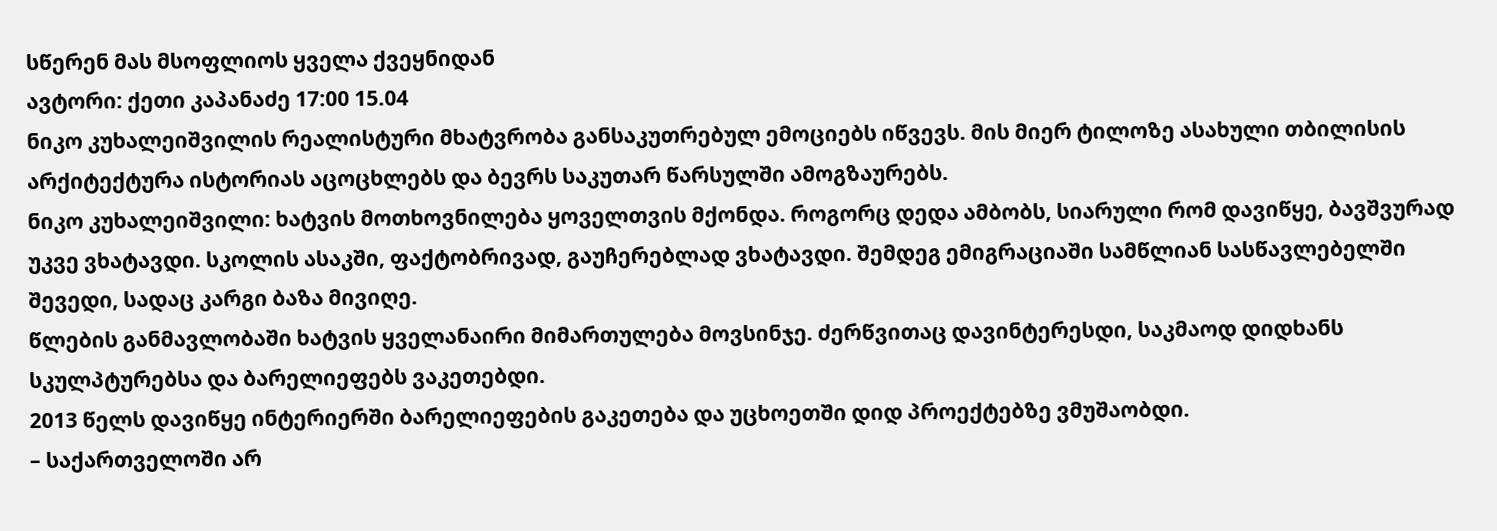სწერენ მას მსოფლიოს ყველა ქვეყნიდან
ავტორი: ქეთი კაპანაძე 17:00 15.04
ნიკო კუხალეიშვილის რეალისტური მხატვრობა განსაკუთრებულ ემოციებს იწვევს. მის მიერ ტილოზე ასახული თბილისის არქიტექტურა ისტორიას აცოცხლებს და ბევრს საკუთარ წარსულში ამოგზაურებს.
ნიკო კუხალეიშვილი: ხატვის მოთხოვნილება ყოველთვის მქონდა. როგორც დედა ამბობს, სიარული რომ დავიწყე, ბავშვურად უკვე ვხატავდი. სკოლის ასაკში, ფაქტობრივად, გაუჩერებლად ვხატავდი. შემდეგ ემიგრაციაში სამწლიან სასწავლებელში შევედი, სადაც კარგი ბაზა მივიღე.
წლების განმავლობაში ხატვის ყველანაირი მიმართულება მოვსინჯე. ძერწვითაც დავინტერესდი, საკმაოდ დიდხანს სკულპტურებსა და ბარელიეფებს ვაკეთებდი.
2013 წელს დავიწყე ინტერიერში ბარელიეფების გაკეთება და უცხოეთში დიდ პროექტებზე ვმუშაობდი.
– საქართველოში არ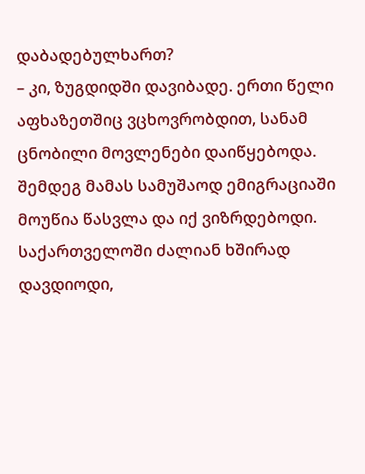დაბადებულხართ?
– კი, ზუგდიდში დავიბადე. ერთი წელი აფხაზეთშიც ვცხოვრობდით, სანამ ცნობილი მოვლენები დაიწყებოდა. შემდეგ მამას სამუშაოდ ემიგრაციაში მოუწია წასვლა და იქ ვიზრდებოდი. საქართველოში ძალიან ხშირად დავდიოდი,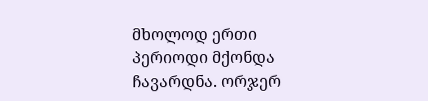მხოლოდ ერთი პერიოდი მქონდა ჩავარდნა. ორჯერ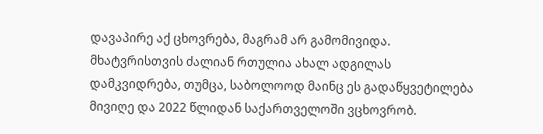დავაპირე აქ ცხოვრება, მაგრამ არ გამომივიდა. მხატვრისთვის ძალიან რთულია ახალ ადგილას დამკვიდრება, თუმცა, საბოლოოდ მაინც ეს გადაწყვეტილება მივიღე და 2022 წლიდან საქართველოში ვცხოვრობ.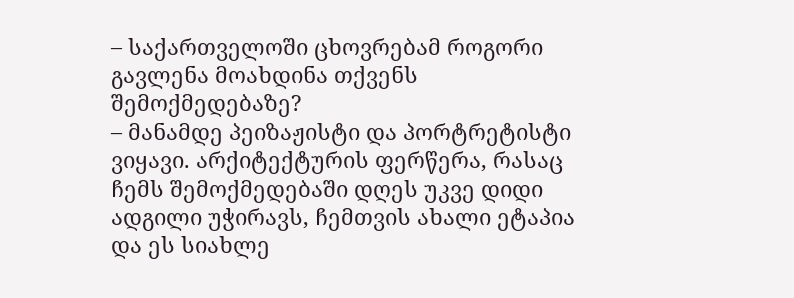– საქართველოში ცხოვრებამ როგორი გავლენა მოახდინა თქვენს შემოქმედებაზე?
– მანამდე პეიზაჟისტი და პორტრეტისტი ვიყავი. არქიტექტურის ფერწერა, რასაც ჩემს შემოქმედებაში დღეს უკვე დიდი ადგილი უჭირავს, ჩემთვის ახალი ეტაპია და ეს სიახლე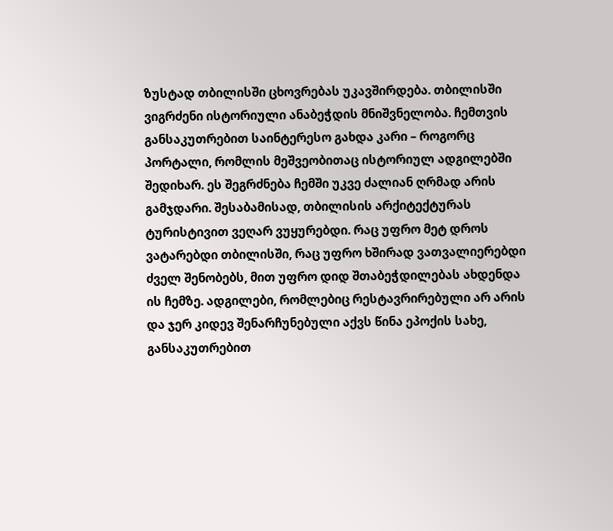ზუსტად თბილისში ცხოვრებას უკავშირდება. თბილისში ვიგრძენი ისტორიული ანაბეჭდის მნიშვნელობა. ჩემთვის განსაკუთრებით საინტერესო გახდა კარი – როგორც პორტალი, რომლის მეშვეობითაც ისტორიულ ადგილებში შედიხარ. ეს შეგრძნება ჩემში უკვე ძალიან ღრმად არის გამჯდარი. შესაბამისად, თბილისის არქიტექტურას ტურისტივით ვეღარ ვუყურებდი. რაც უფრო მეტ დროს ვატარებდი თბილისში, რაც უფრო ხშირად ვათვალიერებდი ძველ შენობებს, მით უფრო დიდ შთაბეჭდილებას ახდენდა ის ჩემზე. ადგილები, რომლებიც რესტავრირებული არ არის და ჯერ კიდევ შენარჩუნებული აქვს წინა ეპოქის სახე, განსაკუთრებით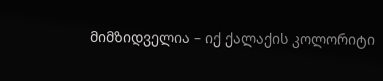მიმზიდველია – იქ ქალაქის კოლორიტი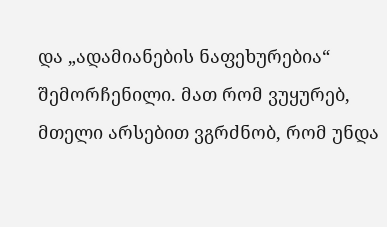და „ადამიანების ნაფეხურებია“ შემორჩენილი. მათ რომ ვუყურებ, მთელი არსებით ვგრძნობ, რომ უნდა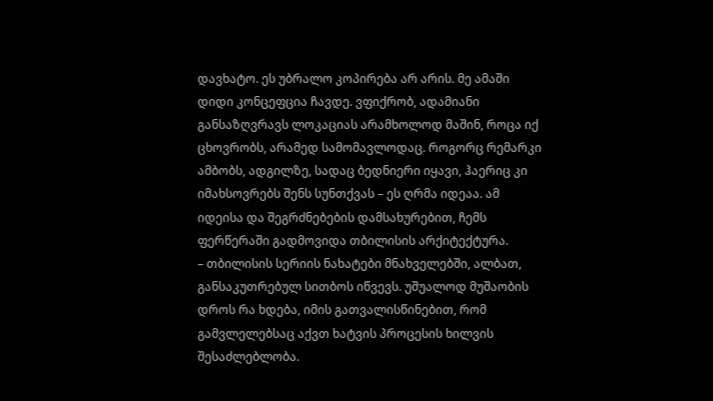დავხატო. ეს უბრალო კოპირება არ არის. მე ამაში დიდი კონცეფცია ჩავდე. ვფიქრობ, ადამიანი განსაზღვრავს ლოკაციას არამხოლოდ მაშინ, როცა იქ ცხოვრობს, არამედ სამომავლოდაც. როგორც რემარკი ამბობს, ადგილზე, სადაც ბედნიერი იყავი, ჰაერიც კი იმახსოვრებს შენს სუნთქვას – ეს ღრმა იდეაა. ამ იდეისა და შეგრძნებების დამსახურებით, ჩემს ფერწერაში გადმოვიდა თბილისის არქიტექტურა.
– თბილისის სერიის ნახატები მნახველებში, ალბათ, განსაკუთრებულ სითბოს იწვევს. უშუალოდ მუშაობის დროს რა ხდება, იმის გათვალისწინებით, რომ გამვლელებსაც აქვთ ხატვის პროცესის ხილვის შესაძლებლობა.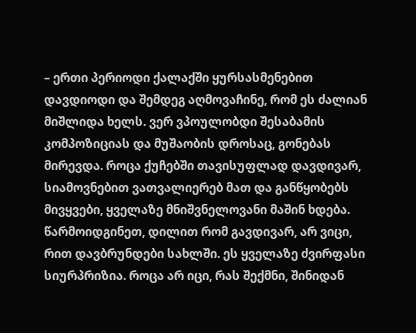– ერთი პერიოდი ქალაქში ყურსასმენებით დავდიოდი და შემდეგ აღმოვაჩინე, რომ ეს ძალიან მიშლიდა ხელს. ვერ ვპოულობდი შესაბამის კომპოზიციას და მუშაობის დროსაც, გონებას მირევდა. როცა ქუჩებში თავისუფლად დავდივარ, სიამოვნებით ვათვალიერებ მათ და განწყობებს მივყვები, ყველაზე მნიშვნელოვანი მაშინ ხდება. წარმოიდგინეთ, დილით რომ გავდივარ, არ ვიცი, რით დავბრუნდები სახლში. ეს ყველაზე ძვირფასი სიურპრიზია. როცა არ იცი, რას შექმნი, შინიდან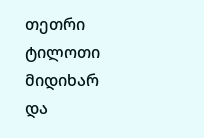თეთრი ტილოთი მიდიხარ და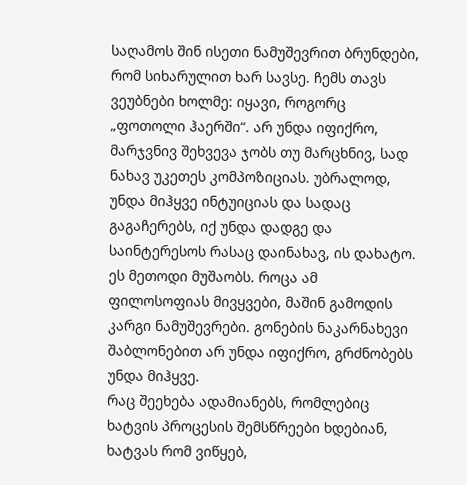საღამოს შინ ისეთი ნამუშევრით ბრუნდები, რომ სიხარულით ხარ სავსე. ჩემს თავს ვეუბნები ხოლმე: იყავი, როგორც „ფოთოლი ჰაერში“. არ უნდა იფიქრო, მარჯვნივ შეხვევა ჯობს თუ მარცხნივ, სად ნახავ უკეთეს კომპოზიციას. უბრალოდ, უნდა მიჰყვე ინტუიციას და სადაც გაგაჩერებს, იქ უნდა დადგე და საინტერესოს რასაც დაინახავ, ის დახატო. ეს მეთოდი მუშაობს. როცა ამ ფილოსოფიას მივყვები, მაშინ გამოდის კარგი ნამუშევრები. გონების ნაკარნახევი შაბლონებით არ უნდა იფიქრო, გრძნობებს უნდა მიჰყვე.
რაც შეეხება ადამიანებს, რომლებიც ხატვის პროცესის შემსწრეები ხდებიან, ხატვას რომ ვიწყებ,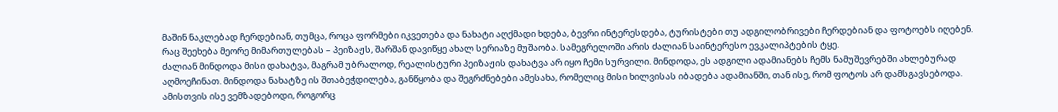მაშინ ნაკლებად ჩერდებიან, თუმცა, როცა ფორმები იკვეთება და ნახატი აღქმადი ხდება, ბევრი ინტერესდება, ტურისტები თუ ადგილობრივები ჩერდებიან და ფოტოებს იღებენ.
რაც შეეხება მეორე მიმართულებას – პეიზაჟს, შარშან დავიწყე ახალ სერიაზე მუშაობა. სამეგრელოში არის ძალიან საინტერესო ევკალიპტების ტყე.
ძალიან მინდოდა მისი დახატვა, მაგრამ უბრალოდ, რეალისტური პეიზაჟის დახატვა არ იყო ჩემი სურვილი. მინდოდა, ეს ადგილი ადამიანებს ჩემს ნამუშევრებში ახლებურად აღმოეჩინათ. მინდოდა ნახატზე ის შთაბეჭდილება, განწყობა და შეგრძნებები ამესახა, რომელიც მისი ხილვისას იბადება ადამიანში, თან ისე, რომ ფოტოს არ დამსგავსებოდა. ამისთვის ისე ვემზადებოდი, როგორც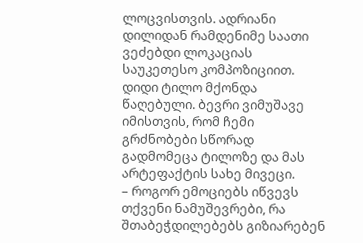ლოცვისთვის. ადრიანი დილიდან რამდენიმე საათი ვეძებდი ლოკაციას საუკეთესო კომპოზიციით. დიდი ტილო მქონდა წაღებული. ბევრი ვიმუშავე იმისთვის, რომ ჩემი გრძნობები სწორად გადმომეცა ტილოზე და მას არტეფაქტის სახე მივეცი.
– როგორ ემოციებს იწვევს თქვენი ნამუშევრები, რა შთაბეჭდილებებს გიზიარებენ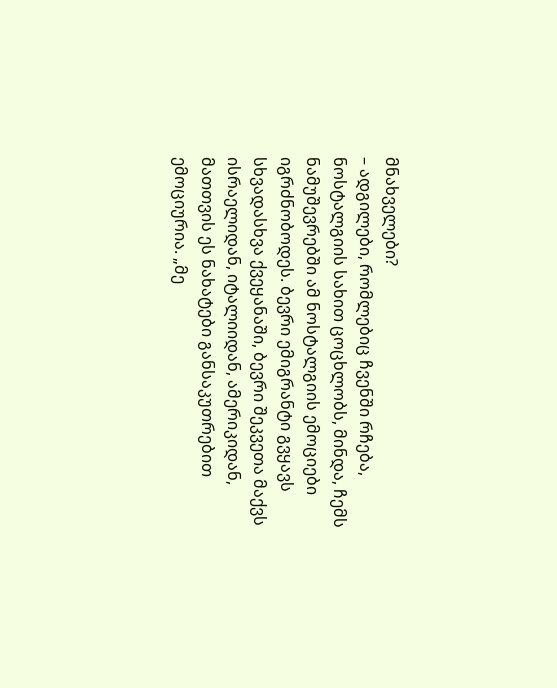მნახველები?
– ადგილები, რომლებიც ჩვენში რჩება, ნოსტალგიის სახით ცოცხლობს, მინდა, ჩემს ნამუშევრებში ამ ნოსტალგიის ემოციები იგრძნობოდეს. ბევრი ემიგრანტი გვყავს სხვადასხვა ქვეყანაში, ბევრი შეკვეთა მაქვს ისრაელიდან, იტალიიდან, ამერიკიდან, მათთვის ეს ნახატები განსაკუთრებით ემოციურია. „მე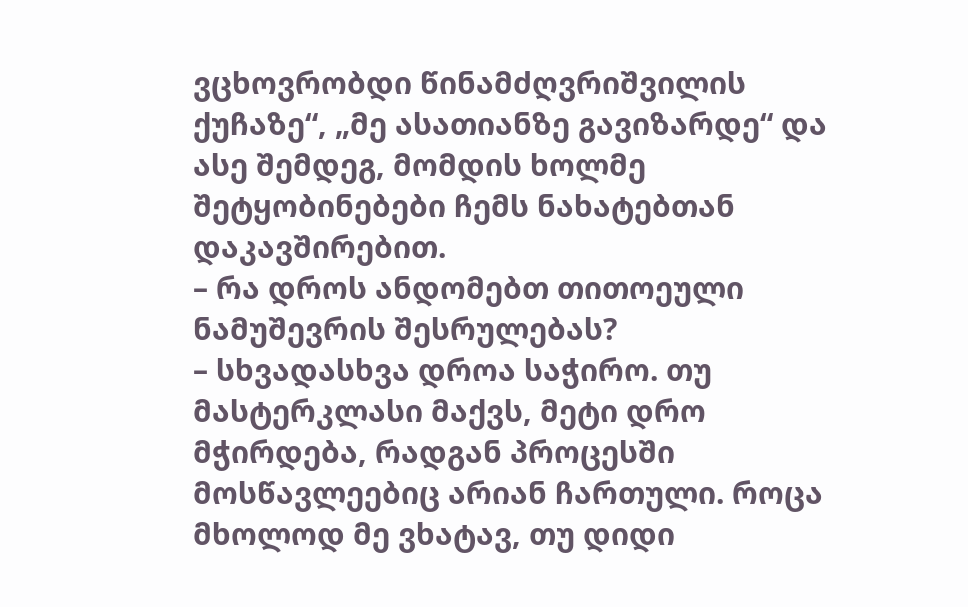ვცხოვრობდი წინამძღვრიშვილის ქუჩაზე“, „მე ასათიანზე გავიზარდე“ და ასე შემდეგ, მომდის ხოლმე შეტყობინებები ჩემს ნახატებთან დაკავშირებით.
– რა დროს ანდომებთ თითოეული ნამუშევრის შესრულებას?
– სხვადასხვა დროა საჭირო. თუ მასტერკლასი მაქვს, მეტი დრო მჭირდება, რადგან პროცესში მოსწავლეებიც არიან ჩართული. როცა მხოლოდ მე ვხატავ, თუ დიდი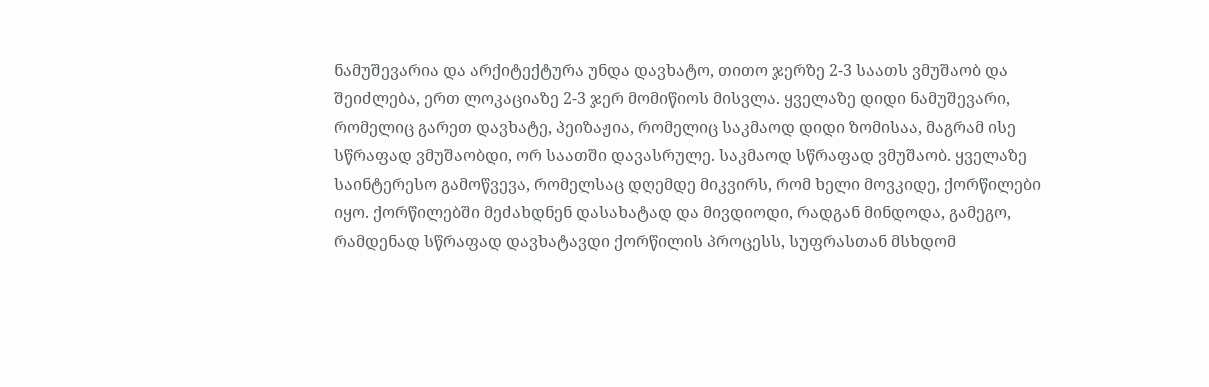ნამუშევარია და არქიტექტურა უნდა დავხატო, თითო ჯერზე 2-3 საათს ვმუშაობ და შეიძლება, ერთ ლოკაციაზე 2-3 ჯერ მომიწიოს მისვლა. ყველაზე დიდი ნამუშევარი, რომელიც გარეთ დავხატე, პეიზაჟია, რომელიც საკმაოდ დიდი ზომისაა, მაგრამ ისე სწრაფად ვმუშაობდი, ორ საათში დავასრულე. საკმაოდ სწრაფად ვმუშაობ. ყველაზე საინტერესო გამოწვევა, რომელსაც დღემდე მიკვირს, რომ ხელი მოვკიდე, ქორწილები იყო. ქორწილებში მეძახდნენ დასახატად და მივდიოდი, რადგან მინდოდა, გამეგო, რამდენად სწრაფად დავხატავდი ქორწილის პროცესს, სუფრასთან მსხდომ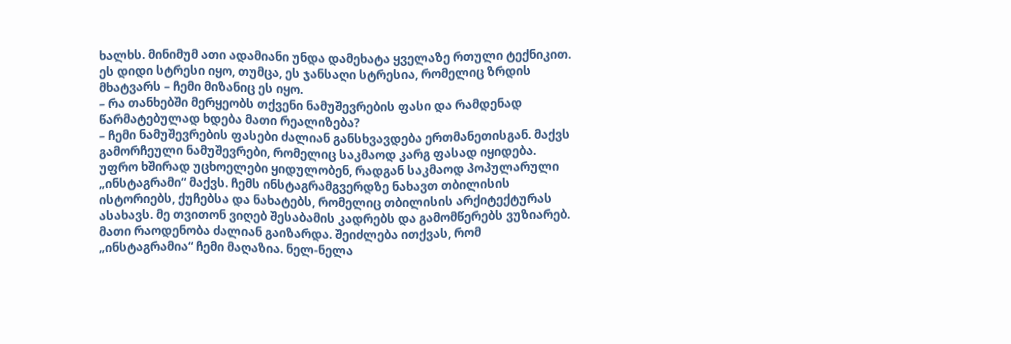ხალხს. მინიმუმ ათი ადამიანი უნდა დამეხატა ყველაზე რთული ტექნიკით. ეს დიდი სტრესი იყო, თუმცა, ეს ჯანსაღი სტრესია, რომელიც ზრდის მხატვარს – ჩემი მიზანიც ეს იყო.
– რა თანხებში მერყეობს თქვენი ნამუშევრების ფასი და რამდენად წარმატებულად ხდება მათი რეალიზება?
– ჩემი ნამუშევრების ფასები ძალიან განსხვავდება ერთმანეთისგან. მაქვს გამორჩეული ნამუშევრები, რომელიც საკმაოდ კარგ ფასად იყიდება. უფრო ხშირად უცხოელები ყიდულობენ, რადგან საკმაოდ პოპულარული „ინსტაგრამი“ მაქვს. ჩემს ინსტაგრამგვერდზე ნახავთ თბილისის ისტორიებს, ქუჩებსა და ნახატებს, რომელიც თბილისის არქიტექტურას ასახავს. მე თვითონ ვიღებ შესაბამის კადრებს და გამომწერებს ვუზიარებ. მათი რაოდენობა ძალიან გაიზარდა. შეიძლება ითქვას, რომ „ინსტაგრამია“ ჩემი მაღაზია. ნელ-ნელა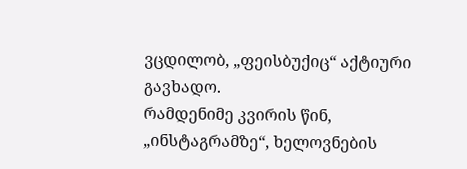ვცდილობ, „ფეისბუქიც“ აქტიური გავხადო.
რამდენიმე კვირის წინ, „ინსტაგრამზე“, ხელოვნების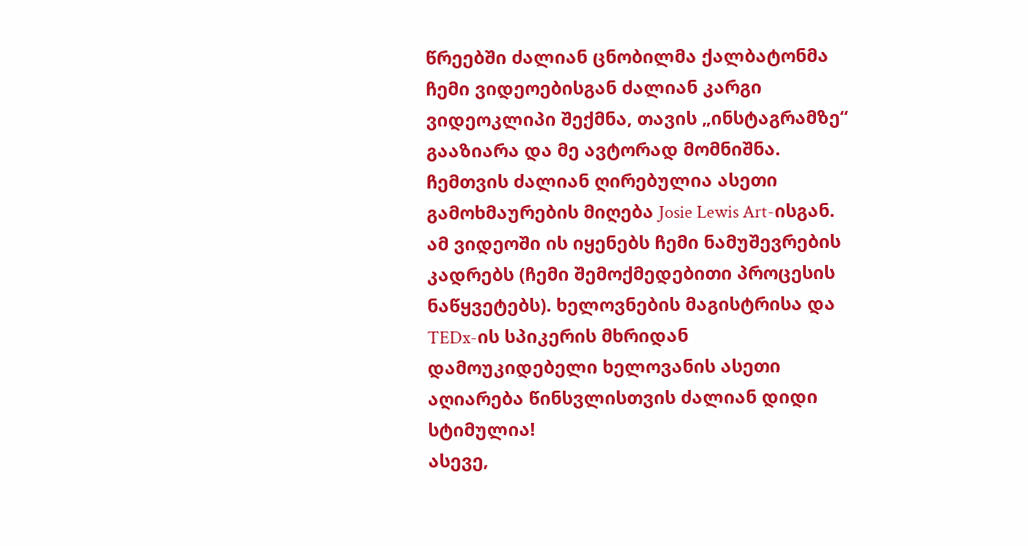წრეებში ძალიან ცნობილმა ქალბატონმა ჩემი ვიდეოებისგან ძალიან კარგი ვიდეოკლიპი შექმნა, თავის „ინსტაგრამზე“ გააზიარა და მე ავტორად მომნიშნა. ჩემთვის ძალიან ღირებულია ასეთი გამოხმაურების მიღება Josie Lewis Art-ისგან. ამ ვიდეოში ის იყენებს ჩემი ნამუშევრების კადრებს (ჩემი შემოქმედებითი პროცესის ნაწყვეტებს). ხელოვნების მაგისტრისა და TEDx-ის სპიკერის მხრიდან დამოუკიდებელი ხელოვანის ასეთი აღიარება წინსვლისთვის ძალიან დიდი სტიმულია!
ასევე,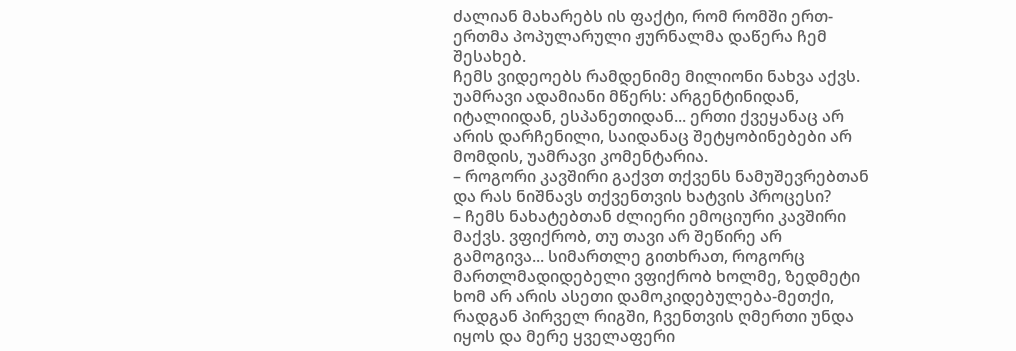ძალიან მახარებს ის ფაქტი, რომ რომში ერთ-ერთმა პოპულარული ჟურნალმა დაწერა ჩემ შესახებ.
ჩემს ვიდეოებს რამდენიმე მილიონი ნახვა აქვს. უამრავი ადამიანი მწერს: არგენტინიდან, იტალიიდან, ესპანეთიდან... ერთი ქვეყანაც არ არის დარჩენილი, საიდანაც შეტყობინებები არ მომდის, უამრავი კომენტარია.
– როგორი კავშირი გაქვთ თქვენს ნამუშევრებთან და რას ნიშნავს თქვენთვის ხატვის პროცესი?
– ჩემს ნახატებთან ძლიერი ემოციური კავშირი მაქვს. ვფიქრობ, თუ თავი არ შეწირე არ გამოგივა... სიმართლე გითხრათ, როგორც მართლმადიდებელი ვფიქრობ ხოლმე, ზედმეტი ხომ არ არის ასეთი დამოკიდებულება-მეთქი, რადგან პირველ რიგში, ჩვენთვის ღმერთი უნდა იყოს და მერე ყველაფერი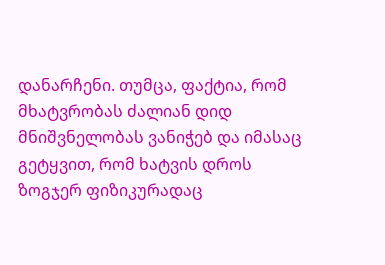დანარჩენი. თუმცა, ფაქტია, რომ მხატვრობას ძალიან დიდ მნიშვნელობას ვანიჭებ და იმასაც გეტყვით, რომ ხატვის დროს ზოგჯერ ფიზიკურადაც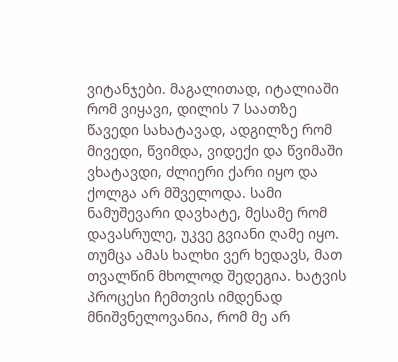ვიტანჯები. მაგალითად, იტალიაში რომ ვიყავი, დილის 7 საათზე წავედი სახატავად, ადგილზე რომ მივედი, წვიმდა, ვიდექი და წვიმაში ვხატავდი, ძლიერი ქარი იყო და ქოლგა არ მშველოდა. სამი ნამუშევარი დავხატე, მესამე რომ დავასრულე, უკვე გვიანი ღამე იყო. თუმცა ამას ხალხი ვერ ხედავს, მათ თვალწინ მხოლოდ შედეგია. ხატვის პროცესი ჩემთვის იმდენად მნიშვნელოვანია, რომ მე არ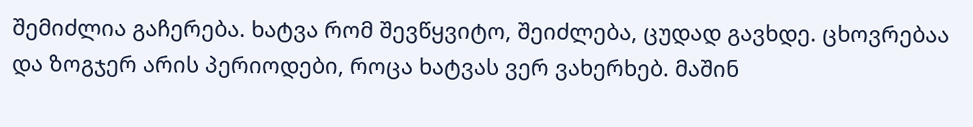შემიძლია გაჩერება. ხატვა რომ შევწყვიტო, შეიძლება, ცუდად გავხდე. ცხოვრებაა და ზოგჯერ არის პერიოდები, როცა ხატვას ვერ ვახერხებ. მაშინ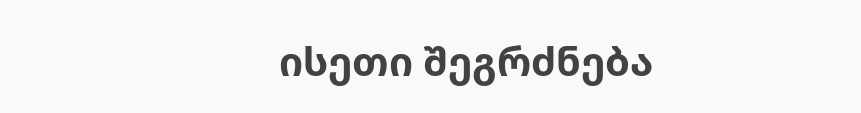ისეთი შეგრძნება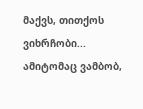მაქვს, თითქოს ვიხრჩობი... ამიტომაც ვამბობ,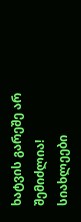ხატვის გარეშე არ შემიძლია!
სიახლეები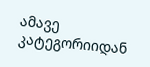ამავე კატეგორიიდან